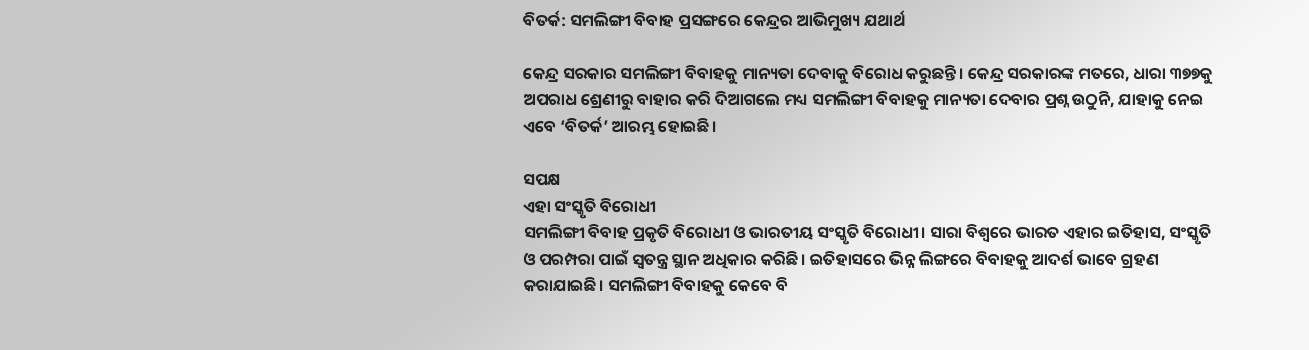ବିତର୍କ: ସମଲିଙ୍ଗୀ ବିବାହ ପ୍ରସଙ୍ଗରେ କେନ୍ଦ୍ରର ଆଭିମୁଖ୍ୟ ଯଥାର୍ଥ

କେନ୍ଦ୍ର ସରକାର ସମଲିଙ୍ଗୀ ବିବାହକୁ ମାନ୍ୟତା ଦେବାକୁ ବିରୋଧ କରୁଛନ୍ତି। କେନ୍ଦ୍ର ସରକାରଙ୍କ ମତରେ, ଧାରା ୩୭୭କୁ ଅପରାଧ ଶ୍ରେଣୀରୁ ବାହାର କରି ଦିଆଗଲେ ମଧ୍ୟ ସମଲିଙ୍ଗୀ ବିବାହକୁ ମାନ୍ୟତା ଦେବାର ପ୍ରଶ୍ନ ଉଠୁନି, ଯାହାକୁ ନେଇ ଏବେ ‘ବିତର୍କ’ ଆରମ୍ଭ ହୋଇଛି।

ସପକ୍ଷ
ଏହା ସଂସ୍କୃତି ବିରୋଧୀ
ସମଲିଙ୍ଗୀ ବିବାହ ପ୍ରକୃତି ବିରୋଧୀ ଓ ଭାରତୀୟ ସଂସ୍କୃତି ବିରୋଧୀ। ସାରା ବିଶ୍ବରେ ଭାରତ ଏହାର ଇତିହାସ, ସଂସ୍କୃତି ଓ ପରମ୍ପରା ପାଇଁ ସ୍ବତନ୍ତ୍ର ସ୍ଥାନ ଅଧିକାର କରିଛି। ଇତିହାସରେ ଭିନ୍ନ ଲିଙ୍ଗରେ ବିବାହକୁ ଆଦର୍ଶ ଭାବେ ଗ୍ରହଣ କରାଯାଇଛି। ସମଲିଙ୍ଗୀ ବିବାହକୁ କେବେ ବି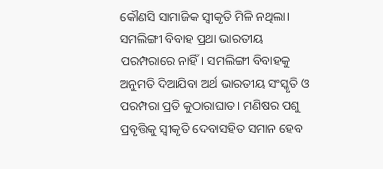କୌଣସି ସାମାଜିକ ସ୍ବୀକୃତି ମିଳି ନଥିଲା। ସମଲିଙ୍ଗୀ ବିବାହ ପ୍ରଥା ଭାରତୀୟ ପରମ୍ପରାରେ ନାହିଁ। ସମଲିଙ୍ଗୀ ବିବାହକୁ ଅନୁମତି ଦିଆଯିବା ଅର୍ଥ ଭାରତୀୟ ସଂସ୍କୃତି ଓ ପରମ୍ପରା ପ୍ରତି କୁଠାରାଘାତ। ମଣିଷର ପଶୁ ପ୍ରବୃତ୍ତିକୁ ସ୍ବୀକୃତି ଦେବାସହିତ ସମାନ ହେବ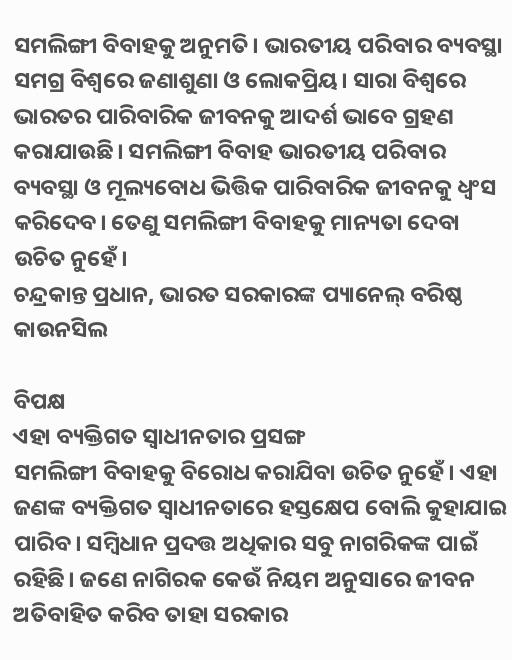ସମଲିଙ୍ଗୀ ବିବାହକୁ ଅନୁମତି। ଭାରତୀୟ ପରିବାର ବ୍ୟବସ୍ଥା ସମଗ୍ର ବିଶ୍ବରେ ‌ଜଣାଶୁଣା ଓ ଲୋକପ୍ରିୟ। ସାରା ବିଶ୍ବରେ ଭାରତର ପାରିବାରିକ ଜୀବନକୁ ଆଦର୍ଶ ଭାବେ ଗ୍ରହଣ କରାଯାଉଛି। ସମଲିଙ୍ଗୀ ବିବାହ ଭାରତୀୟ ପରିବାର ବ୍ୟବସ୍ଥା ଓ ମୂଲ୍ୟବୋଧ ଭିତ୍ତିକ ପାରିବାରିକ ଜୀବନକୁ ଧ୍ବଂସ କରିଦେବ। ତେଣୁ ସମଲିଙ୍ଗୀ ବିବାହକୁ ମାନ୍ୟତା ଦେବା ଉଚିତ ନୁହେଁ।
ଚନ୍ଦ୍ରକାନ୍ତ ପ୍ରଧାନ, ଭାରତ ସରକାରଙ୍କ ପ୍ୟାନେଲ୍‌ ବରିଷ୍ଠ କାଉନସିଲ

ବିପକ୍ଷ
ଏହା ବ୍ୟକ୍ତିଗତ ସ୍ବାଧୀନତାର ପ୍ରସଙ୍ଗ
ସମଲିଙ୍ଗୀ ବିବାହକୁ ବିରୋଧ କରାଯିବା ଉଚିତ ନୁହେଁ। ଏହା ଜଣଙ୍କ ବ୍ୟକ୍ତିଗତ ସ୍ବାଧୀନତାରେ ହସ୍ତକ୍ଷେପ ବୋଲି କୁହାଯାଇ ପାରିବ। ସମ୍ବିଧାନ ପ୍ରଦତ୍ତ ଅଧିକାର ସବୁ ନାଗରିକଙ୍କ ପାଇଁ ରହିଛି। ଜଣେ ନାଗିରକ କେଉଁ ନିୟମ ଅନୁସାରେ ଜୀବନ ଅତିବାହିତ କରିବ ତାହା ସରକାର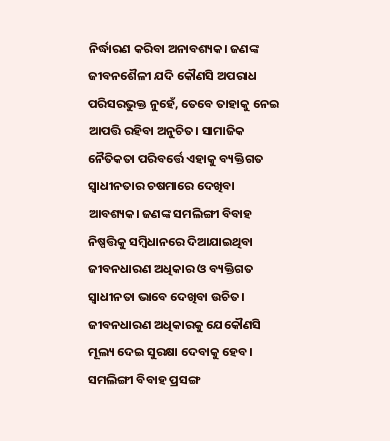ନିର୍ଦ୍ଧାରଣ କରିବା ଅନାବଶ୍ୟକ। ଜଣଙ୍କ ଜୀବନଶୈଳୀ ଯଦି କୌଣସି ଅପରାଧ ପରିସରଭୁକ୍ତ ନୁହେଁ, ତେବେ ତାହାକୁ ନେଇ ଆପତ୍ତି ରହିବା ଅନୁଚିତ। ସାମାଜିକ ନୈତିକତା ପରିବର୍ତ୍ତେ ଏହାକୁ ବ୍ୟକ୍ତିଗତ ସ୍ବାଧୀନତାର ଚଷମାରେ ଦେଖିବା ଆବଶ୍ୟକ। ଜଣଙ୍କ ସମଲିଙ୍ଗୀ ବିବାହ ନିଷ୍ପତ୍ତିକୁ ସମ୍ବିଧାନରେ ଦିଆଯାଇଥିବା ଜୀବନଧାରଣ ଅଧିକାର ଓ ବ୍ୟକ୍ତିଗତ ସ୍ବାଧୀନତା ଭାବେ ଦେଖିବା ଉଚିତ। ଜୀବନଧାରଣ ଅଧିକାରକୁ ଯେକୌଣସି ମୂଲ୍ୟ ଦେଇ ସୁରକ୍ଷା ଦେବାକୁ ହେବ। ସମଲିଙ୍ଗୀ ବିବାହ ପ୍ରସଙ୍ଗ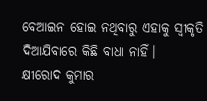ବେଆଇନ ହୋଇ ନଥିବାରୁ ଏହାକୁ ସ୍ବୀକୃତି ଦିଆଯିବାରେ କିଛି ବାଧା ନାହିଁ।
କ୍ଷୀରୋଦ କୁମାର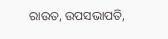ରାଉତ, ଉପସଭାପତି,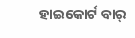ହାଇକୋର୍ଟ ବାର୍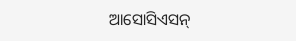ଆସୋସିଏସନ୍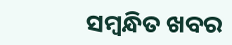ସମ୍ବନ୍ଧିତ ଖବର